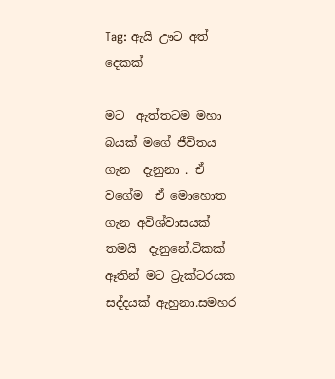Tag: ඇයි ඌට අත් දෙකක්

මට  ඇත්තටම මහා බයක් මගේ ජීවිතය ගැන  දැනුනා . ඒ වගේම  ඒ මොහොත ගැන අවිශ්වාසයක් තමයි  දැනුනේ.ටිකක් ඈතින් මට ට්‍රැක්ටරයක සද්දයක් ඇහුනා.සමහර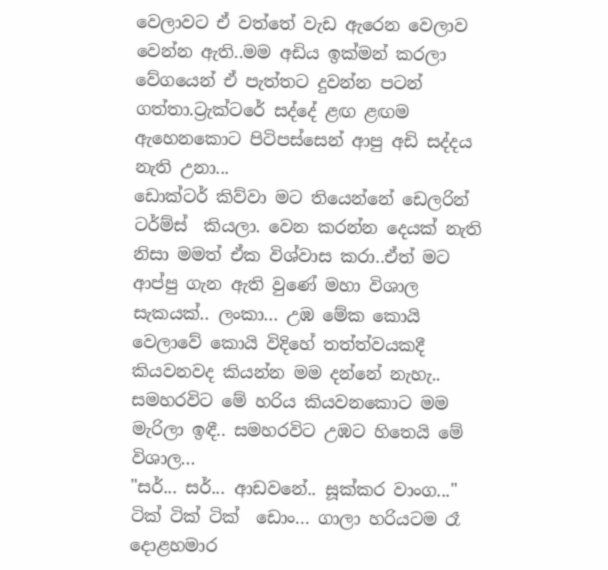වෙලාවට ඒ වත්තේ වැඩ ඇරෙන වෙලාව වෙන්න ඇති..මම අඩිය ඉක්මන් කරලා වේගයෙන් ඒ පැත්තට දුවන්න පටන් ගත්තා.ට්‍රැක්ටරේ සද්දේ ළඟ ළඟම ඇහෙනකොට පිටිපස්සෙන් ආපු අඩි සද්දය නැති උනා...
ඩොක්ටර් කිව්වා මට තියෙන්නේ ඩෙලරින් ටර්ම්ස්  කියලා. වෙන කරන්න දෙයක් නැති නිසා මමත් ඒක විශ්වාස කරා..ඒත් මට ආප්පු ගැන ඇති වුණේ මහා විශාල සැකයක්.. ලංකා... උඹ මේක කොයි වෙලාවේ කොයි විදිහේ තත්ත්වයකදී කියවනවද කියන්න මම දන්නේ නැහැ.. සමහරවිට මේ හරිය කියවනකොට මම මැරිලා ඉඳී.. සමහරවිට උඹට හිතෙයි මේ විශාල...
"සර්... සර්... ආඩවනේ.. සූක්කර වාංග..." ටික් ටික් ටික්  ඩොං... ගාලා හරියටම රෑ දොළහමාර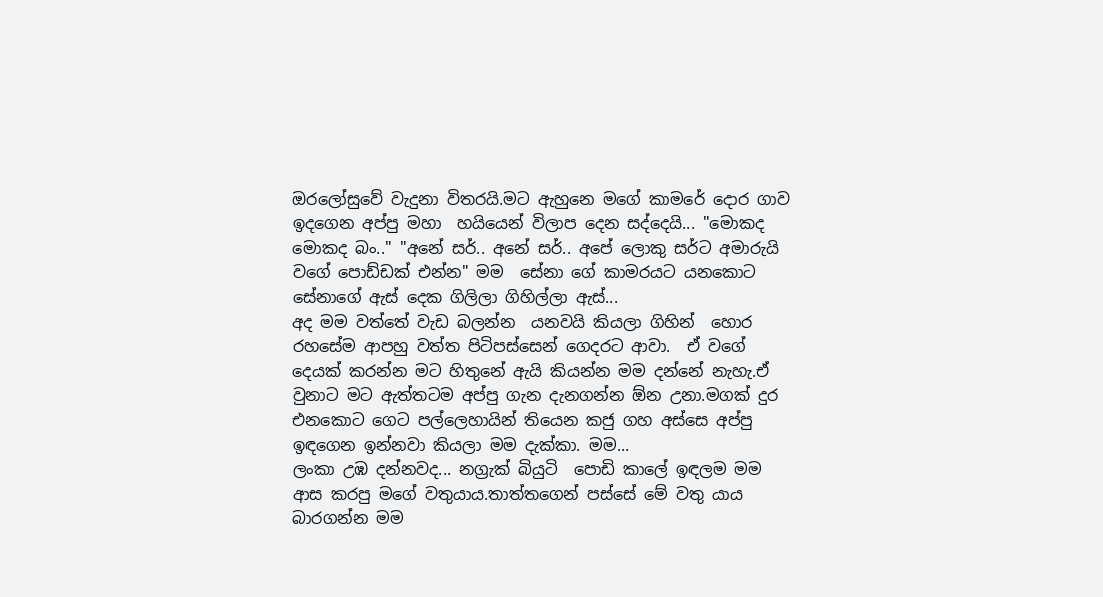ඔරලෝසුවේ වැදුනා විතරයි.මට ඇහුනෙ මගේ කාමරේ දොර ගාව ඉදගෙන අප්පු මහා  හයියෙන් විලාප දෙන සද්දෙයි... "මොකද මොකද බං.." "අනේ සර්.. අනේ සර්.. අපේ ලොකු සර්ට අමාරුයි වගේ පොඩ්ඩක් එන්න" මම  සේනා ගේ කාමරයට යනකොට සේනාගේ ඇස් දෙක ගිලිලා ගිහිල්ලා ඇස්...
අද මම වත්තේ වැඩ බලන්න  යනවයි කියලා ගිහින්  හොර රහසේම ආපහු වත්ත පිටිපස්සෙන් ගෙදරට ආවා.  ඒ වගේ දෙයක් කරන්න මට හිතුනේ ඇයි කියන්න මම දන්නේ නැහැ.ඒ වුනාට මට ඇත්තටම අප්පු ගැන දැනගන්න ඕන උනා.මගක් දුර එනකොට ගෙට පල්ලෙහායින් තියෙන කජු ගහ අස්සෙ අප්පු ඉඳගෙන ඉන්නවා කියලා මම දැක්කා. මම...
ලංකා උඹ දන්නවද... නග්‍රැක් බියුටි  පොඩි කාලේ ඉඳලම මම ආස කරපු මගේ වතුයාය.තාත්තගෙන් පස්සේ මේ වතු යාය  බාරගන්න මම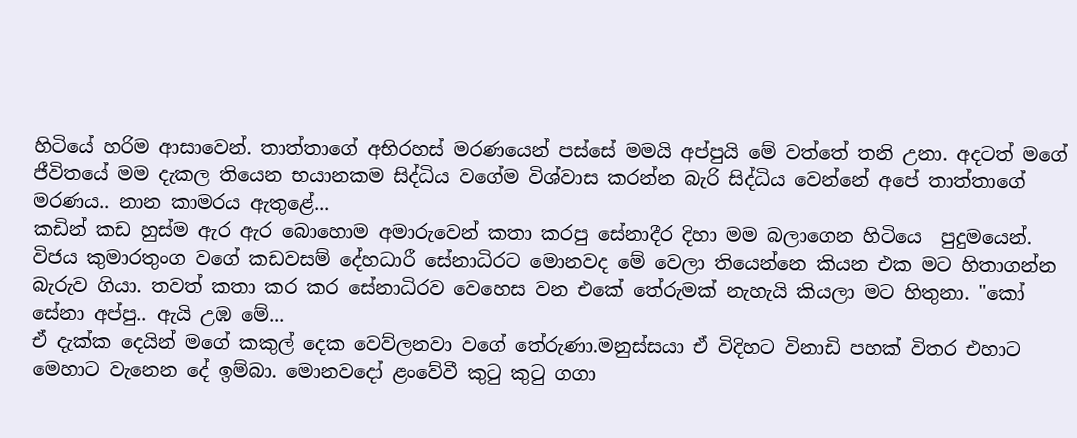හිටියේ හරිම ආසාවෙන්. තාත්තාගේ අභිරහස් මරණයෙන් පස්සේ මමයි අප්පුයි මේ වත්තේ තනි උනා. අදටත් මගේ ජීවිතයේ මම දැකල තියෙන භයානකම සිද්ධිය වගේම විශ්වාස කරන්න බැරි සිද්ධිය වෙන්නේ අපේ තාත්තාගේ මරණය.. නාන කාමරය ඇතුළේ...
කඩින් කඩ හුස්ම ඇර ඇර බොහොම අමාරුවෙන් කතා කරපු සේනාදීර දිහා මම බලාගෙන හිටියෙ  පුදුමයෙන්. විජය කුමාරතුංග වගේ කඩවසම් දේහධාරී සේනාධිරට මොනවද මේ වෙලා තියෙන්නෙ කියන එක මට හිතාගන්න බැරුව ගියා. තවත් කතා කර කර සේනාධිරව වෙහෙස වන එකේ තේරුමක් නැහැයි කියලා මට හිතුනා. "කෝ සේනා අප්පු.. ඇයි උඹ මේ...
ඒ දැක්ක දෙයින් මගේ කකුල් දෙක වෙව්ලනවා වගේ තේරුණා.මනුස්සයා ඒ විදිහට විනාඩි පහක් විතර එහාට මෙහාට වැනෙන දේ ඉම්බා. මොනවදෝ ළංවේවී කුටු කුටු ගගා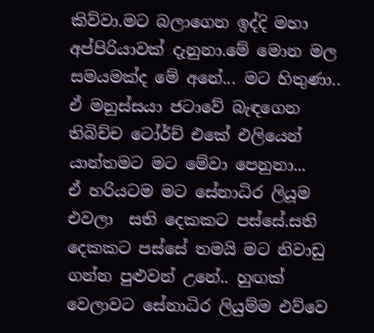කිව්වා.මට බලාගෙන ඉද්දි මහා අප්පිරියාවක් දැනුනා.මේ මොන මල සමයමක්ද මේ අනේ... මට හිතුණා.. ඒ මනුස්සයා ජටාවේ බැඳගෙන තිබිච්ච ටෝර්ච් එකේ එලියෙන් යාන්තමට මට මේවා පෙනුනා...
ඒ හරියටම මට සේනාධිර ලියූම එවලා  සති දෙකකට පස්සේ.සති දෙකකට පස්සේ තමයි මට නිවාඩු ගන්න පුළුවන් උනේ.. හුඟක් වෙලාවට සේනාධිර ලියුම්ම එව්වෙ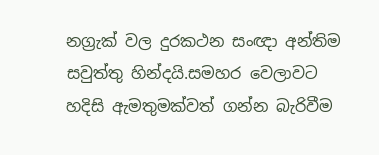නග්‍රැක් වල දුරකථන සංඥා අන්තිම සවුත්තු හින්දයි.සමහර වෙලාවට හදිසි ඇමතුමක්වත් ගන්න බැරිවීම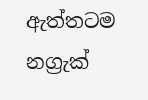ඇත්තටම නග්‍රැක්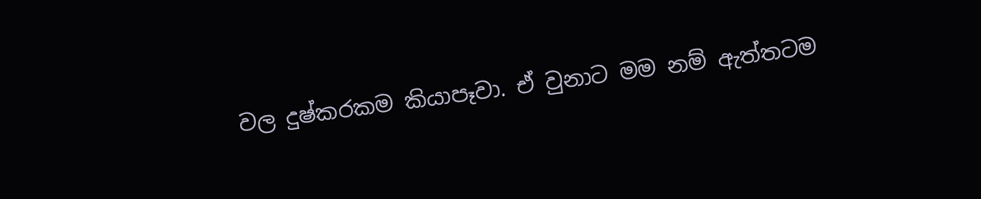වල දුෂ්කරකම කියාපෑවා. ඒ වුනාට මම නම් ඇත්තටම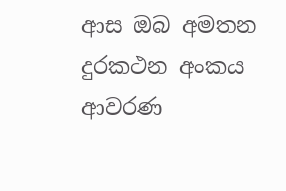ආස ඔබ අමතන දුරකථන අංකය ආවරණ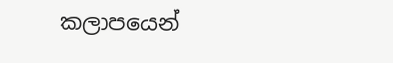කලාපයෙන්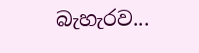බැහැරව...